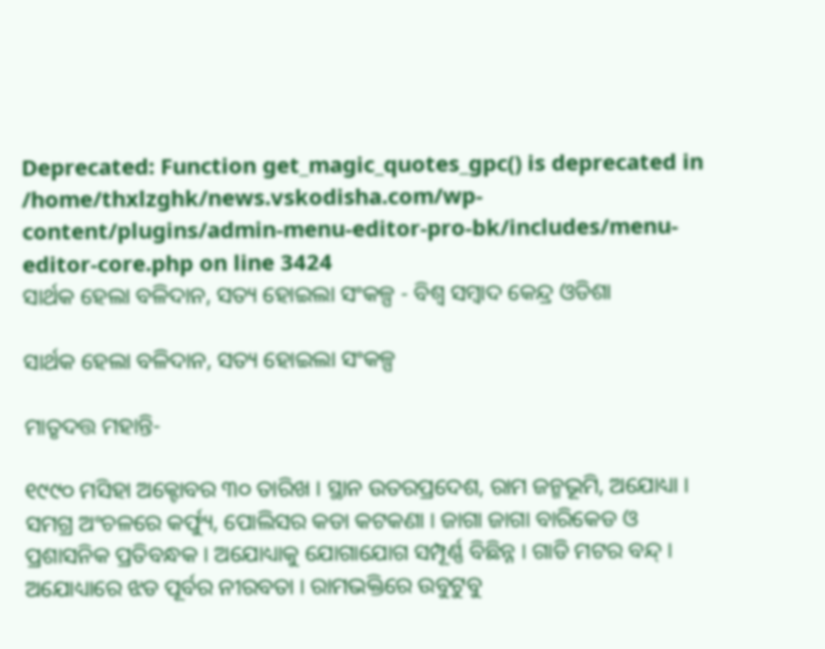Deprecated: Function get_magic_quotes_gpc() is deprecated in /home/thxlzghk/news.vskodisha.com/wp-content/plugins/admin-menu-editor-pro-bk/includes/menu-editor-core.php on line 3424
ସାର୍ଥକ ହେଲା ବଳିଦାନ, ସତ୍ୟ ହୋଇଲା ସଂକଳ୍ପ - ବିଶ୍ୱ ସମ୍ବାଦ କେନ୍ଦ୍ର ଓଡିଶା

ସାର୍ଥକ ହେଲା ବଳିଦାନ, ସତ୍ୟ ହୋଇଲା ସଂକଳ୍ପ

ମାତୃଦତ୍ତ ମହାନ୍ତି-

୧୯୯୦ ମସିହା ଅକ୍ଟୋବର ୩୦ ତାରିଖ । ସ୍ଥାନ ଉତରପ୍ରଦେଶ, ରାମ ଜନ୍ମଭୂମି, ଅଯୋଧ୍ୟା । ସମଗ୍ର ଅଂଚଳରେ କର୍ଫ୍ୟୁ, ପୋଲିସର କଡା କଟକଣା । ଜାଗା ଜାଗା ବାରିକେଡ ଓ ପ୍ରଶାସନିକ ପ୍ରତିବନ୍ଧକ । ଅଯୋଧ୍ୟାକୁ ଯୋଗାଯୋଗ ସମ୍ପୂର୍ଣ୍ଣ ବିଛିନ୍ନ । ଗାଡି ମଟର ବନ୍ଦ୍ । ଅଯୋଧ୍ୟାରେ ଝଡ ପୂର୍ବର ନୀରବତା । ରାମଭକ୍ତିରେ ଉବୁଟୁବୁ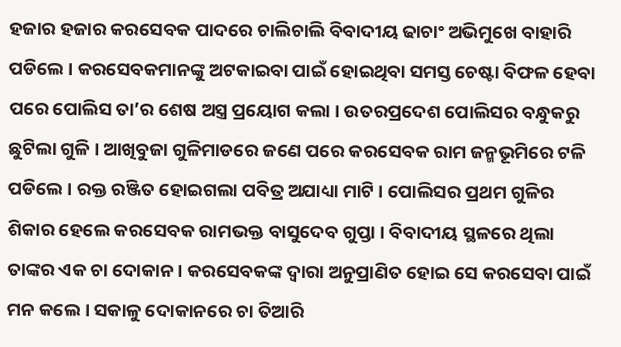ହଜାର ହଜାର କରସେବକ ପାଦରେ ଚାଲିଚାଲି ବିବାଦୀୟ ଢାଚାଂ ଅଭିମୁଖେ ବାହାରି ପଡିଲେ । କରସେବକମାନଙ୍କୁ ଅଟକାଇବା ପାଇଁ ହୋଇଥିବା ସମସ୍ତ ଚେଷ୍ଟା ବିଫଳ ହେବା ପରେ ପୋଲିସ ତା’ର ଶେଷ ଅସ୍ତ୍ର ପ୍ରୟୋଗ କଲା । ଉତରପ୍ରଦେଶ ପୋଲିସର ବନ୍ଧୁକରୁ ଛୁଟିଲା ଗୁଳି । ଆଖିବୁଜା ଗୁଳିମାଡରେ ଜଣେ ପରେ କରସେବକ ରାମ ଜନ୍ମଭୂମିରେ ଟଳି ପଡିଲେ । ରକ୍ତ ରଞ୍ଜିତ ହୋଇଗଲା ପବିତ୍ର ଅଯାଧ୍ୟା ମାଟି । ପୋଲିସର ପ୍ରଥମ ଗୁଳିର ଶିକାର ହେଲେ କରସେବକ ରାମଭକ୍ତ ବାସୁଦେବ ଗୁପ୍ତା । ବିବାଦୀୟ ସ୍ଥଳରେ ଥିଲା ତାଙ୍କର ଏକ ଚା ଦୋକାନ । କରସେବକଙ୍କ ଦ୍ୱାରା ଅନୁପ୍ରାଣିତ ହୋଇ ସେ କରସେବା ପାଇଁ ମନ କଲେ । ସକାଳୁ ଦୋକାନରେ ଚା ତିଆରି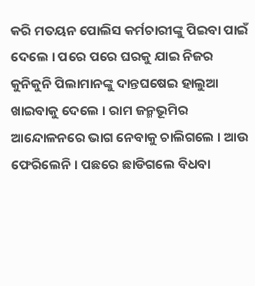କରି ମତୟନ ପୋଲିସ କର୍ମଚାରୀଙ୍କୁ ପିଇବା ପାଇଁ ଦେଲେ । ପରେ ପରେ ଘରକୁ ଯାଇ ନିଜର କୁନିକୁନି ପିଲାମାନଙ୍କୁ ଦାନ୍ତଘଷେଇ ହାଲୁଆ ଖାଇବାକୁ ଦେଲେ । ରାମ ଜନ୍ମଭୂମିର ଆନ୍ଦୋଳନରେ ଭାଗ ନେବାକୁ ଚାଲିଗଲେ । ଆଉ ଫେରିଲେନି । ପଛରେ ଛାଡିଗଲେ ବିଧବା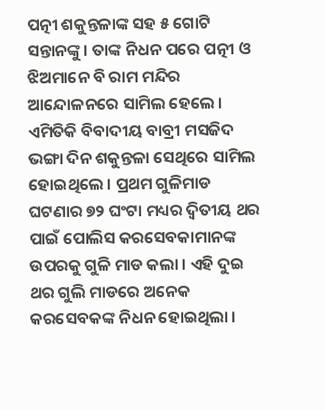ପତ୍ନୀ ଶକୁନ୍ତଳାଙ୍କ ସହ ୫ ଗୋଟି ସନ୍ତାନଙ୍କୁ । ତାଙ୍କ ନିଧନ ପରେ ପତ୍ନୀ ଓ ଝିଅମାନେ ବି ରାମ ମନ୍ଦିର ଆନ୍ଦୋଳନରେ ସାମିଲ ହେଲେ । ଏମିତିକି ବିବାଦୀୟ ବାବ୍ରୀ ମସଜିଦ ଭଙ୍ଗା ଦିନ ଶକୁନ୍ତଳା ସେଥିରେ ସାମିଲ ହୋଇଥିଲେ । ପ୍ରଥମ ଗୁଳିମାଡ ଘଟଣାର ୭୨ ଘଂଟା ମଧ୍ୟର ଦ୍ୱିତୀୟ ଥର ପାଇଁ ପୋଲିସ କରସେବକାମାନଙ୍କ ଉପରକୁ ଗୁଳି ମାଡ କଲା । ଏହି ଦୁଇ ଥର ଗୁଲି ମାଡରେ ଅନେକ କରସେବକଙ୍କ ନିଧନ ହୋଇଥିଲା ।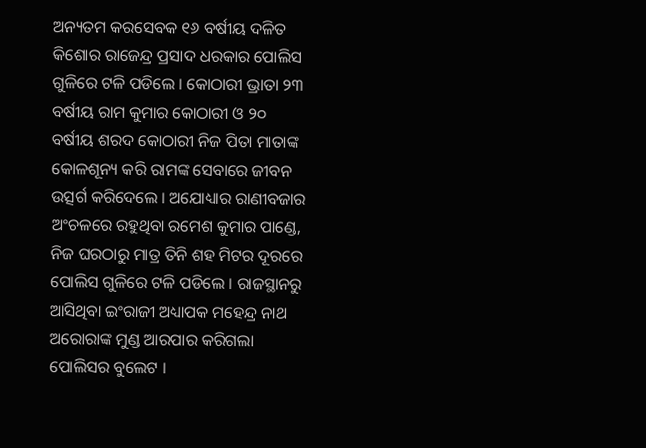ଅନ୍ୟତମ କରସେବକ ୧୬ ବର୍ଷୀୟ ଦଳିତ କିଶୋର ରାଜେନ୍ଦ୍ର ପ୍ରସାଦ ଧରକାର ପୋଲିସ ଗୁଳିରେ ଟଳି ପଡିଲେ । କୋଠାରୀ ଭ୍ରାତା ୨୩ ବର୍ଷୀୟ ରାମ କୁମାର କୋଠାରୀ ଓ ୨୦ ବର୍ଷୀୟ ଶରଦ କୋଠାରୀ ନିଜ ପିତା ମାତାଙ୍କ କୋଳଶୂନ୍ୟ କରି ରାମଙ୍କ ସେବାରେ ଜୀବନ ଉତ୍ସର୍ଗ କରିଦେଲେ । ଅଯୋଧ୍ୟାର ରାଣୀବଜାର ଅଂଚଳରେ ରହୁଥିବା ରମେଶ କୁମାର ପାଣ୍ଡେ, ନିଜ ଘରଠାରୁ ମାତ୍ର ତିନି ଶହ ମିଟର ଦୂରରେ ପୋଲିସ ଗୁଳିରେ ଟଳି ପଡିଲେ । ରାଜସ୍ଥାନରୁ ଆସିଥିବା ଇଂରାଜୀ ଅଧ୍ୟାପକ ମହେନ୍ଦ୍ର ନାଥ ଅରୋରାଙ୍କ ମୁଣ୍ଡ ଆରପାର କରିଗଲା ପୋଲିସର ବୁଲେଟ ।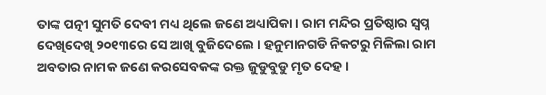ତାଙ୍କ ପତ୍ନୀ ସୁମତି ଦେବୀ ମଧ୍ୟ ଥିଲେ ଜଣେ ଅଧ୍ୟାପିକା । ରାମ ମନ୍ଦିର ପ୍ରତିଷ୍ଠାର ସ୍ୱପ୍ନ ଦେଖିଦେଖି ୨୦୧୩ରେ ସେ ଆଖି ବୁଜିଦେଲେ । ହନୁମାନଗଡି ନିକଟରୁ ମିଳିଲା ରାମ ଅବତାର ନାମକ ଜଣେ କରସେବକଙ୍କ ରକ୍ତ ଜୁଡୁବୁଡୁ ମୃତ ଦେହ ।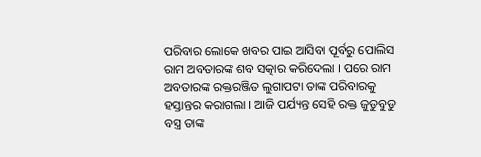ପରିବାର ଲୋକେ ଖବର ପାଇ ଆସିବା ପୂର୍ବରୁ ପୋଲିସ ରାମ ଅବତାରଙ୍କ ଶବ ସତ୍କାର କରିଦେଲା । ପରେ ରାମ ଅବତାରଙ୍କ ରକ୍ତରଞ୍ଜିତ ଲୁଗାପଟା ତାଙ୍କ ପରିବାରକୁ ହସ୍ତାନ୍ତର କରାଗଲା । ଆଜି ପର୍ଯ୍ୟନ୍ତ ସେହି ରକ୍ତ ଜୁଡୁବୁଡୁ ବସ୍ତ୍ର ତାଙ୍କ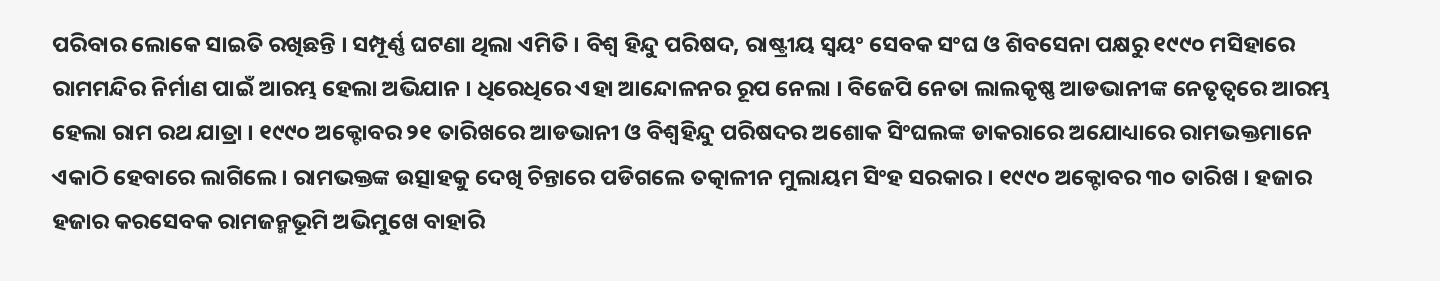ପରିବାର ଲୋକେ ସାଇତି ରଖିଛନ୍ତି । ସମ୍ପୂର୍ଣ୍ଣ ଘଟଣା ଥିଲା ଏମିତି । ବିଶ୍ୱ ହିନ୍ଦୁ ପରିଷଦ, ରାଷ୍ଟ୍ରୀୟ ସ୍ୱୟଂ ସେବକ ସଂଘ ଓ ଶିବସେନା ପକ୍ଷରୁ ୧୯୯୦ ମସିହାରେ ରାମମନ୍ଦିର ନିର୍ମାଣ ପାଇଁ ଆରମ୍ଭ ହେଲା ଅଭିଯାନ । ଧିରେଧିରେ ଏହା ଆନ୍ଦୋଳନର ରୂପ ନେଲା । ବିଜେପି ନେତା ଲାଲକୃଷ୍ଣ ଆଡଭାନୀଙ୍କ ନେତୃତ୍ୱରେ ଆରମ୍ଭ ହେଲା ରାମ ରଥ ଯାତ୍ରା । ୧୯୯୦ ଅକ୍ଟୋବର ୨୧ ତାରିଖରେ ଆଡଭାନୀ ଓ ବିଶ୍ୱହିନ୍ଦୁ ପରିଷଦର ଅଶୋକ ସିଂଘଲଙ୍କ ଡାକରାରେ ଅଯୋଧ୍ୟାରେ ରାମଭକ୍ତମାନେ ଏକାଠି ହେବାରେ ଲାଗିଲେ । ରାମଭକ୍ତଙ୍କ ଉତ୍ସାହକୁ ଦେଖି ଚିନ୍ତାରେ ପଡିଗଲେ ତତ୍କାଳୀନ ମୁଲାୟମ ସିଂହ ସରକାର । ୧୯୯୦ ଅକ୍ଟୋବର ୩୦ ତାରିଖ । ହଜାର ହଜାର କରସେବକ ରାମଜନ୍ମଭୂମି ଅଭିମୁଖେ ବାହାରି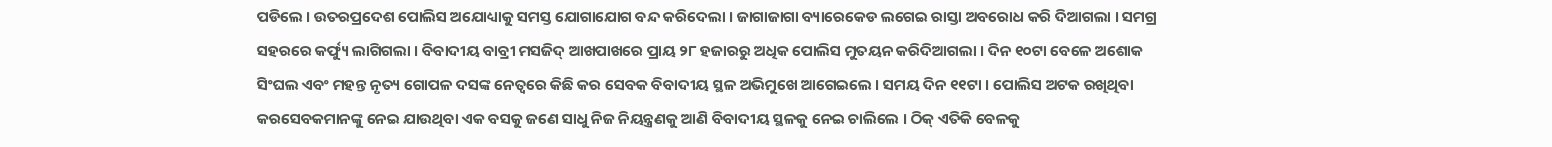ପଡିଲେ । ଉତରପ୍ରଦେଶ ପୋଲିସ ଅଯୋଧ୍ୟାକୁ ସମସ୍ତ ଯୋଗାଯୋଗ ବନ୍ଦ କରିଦେଲା । ଜାଗାଜାଗା ବ୍ୟାରେକେଡ ଲଗେଇ ରାସ୍ତା ଅବରୋଧ କରି ଦିଆଗଲା । ସମଗ୍ର ସହରରେ କର୍ଫ୍ୟୁ ଲାଗିଗଲା । ବିବାଦୀୟ ବାବ୍ରୀ ମସଜିଦ୍ ଆଖପାଖରେ ପ୍ରାୟ ୨୮ ହଜାରରୁ ଅଧିକ ପୋଲିସ ମୁତୟନ କରିଦିଆଗଲା । ଦିନ ୧୦ଟା ବେଳେ ଅଶୋକ ସିଂଘଲ ଏବଂ ମହନ୍ତ ନୃତ୍ୟ ଗୋପଳ ଦସଙ୍କ ନେତ୍ୱରେ କିଛି କର ସେବକ ବିବାଦୀୟ ସ୍ଥଳ ଅଭିମୁଖେ ଆଗେଇଲେ । ସମୟ ଦିନ ୧୧ଟା । ପୋଲିସ ଅଟକ ରଖିଥିବା କରସେବକମାନଙ୍କୁ ନେଇ ଯାଉଥିବା ଏକ ବସକୁ ଜଣେ ସାଧୁ ନିଜ ନିୟନ୍ତ୍ରଣକୁ ଆଣି ବିବାଦୀୟ ସ୍ଥଳକୁ ନେଇ ଚାଲିଲେ । ଠିକ୍ ଏତିକି ବେଳକୁ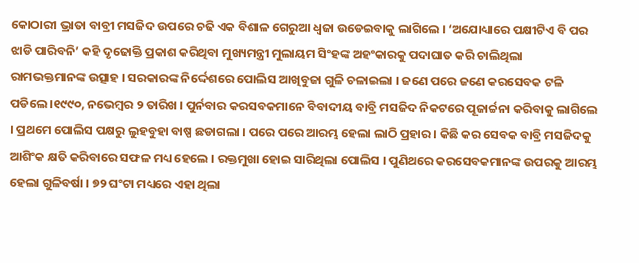କୋଠାରୀ ଭ୍ରାତା ବାବ୍ରୀ ମସଜିଦ ଉପରେ ଚଢି ଏକ ବିଶାଳ ଗେରୁଆ ଧ୍ୱଜା ଉଡେଇବାକୁ ଲାଗିଲେ । ‘ଅଯୋଧ୍ୟାରେ ପକ୍ଷୀଟିଏ ବି ପର ଝାଡି ପାରିବନି’ କହି ଦୃଢୋକ୍ତି ପ୍ରକାଶ କରିଥିବା ମୁଖ୍ୟମନ୍ତ୍ରୀ ମୁଲାୟମ ସିଂହଙ୍କ ଅହଂକାରକୁ ପଦାଘାତ କରି ଚାଲିଥିଲା ରାମଭକ୍ତମାନଙ୍କ ଉତ୍ସାହ । ସରକାରଙ୍କ ନିର୍ଦ୍ଦେଶରେ ପୋଲିସ ଆଖିବୁଜା ଗୁଳି ଚଳାଇଲା । ଜଣେ ପରେ ଜଣେ କରସେବକ ଟଳି ପଡିଲେ ।୧୯୯୦, ନଭେମ୍ବର ୨ ତାରିଖ । ପୁର୍ନବାର କରସବକମାନେ ବିବାଦୀୟ ବାବ୍ରି ମସଜିଦ ନିକଟରେ ପୂଜାର୍ଚ୍ଚନା କରିବାକୁ ଲାଗିଲେ । ପ୍ରଥମେ ପୋଲିସ ପକ୍ଷରୁ ଲୁହବୁହା ବାଷ୍ପ ଛଡାଗଲା । ପରେ ପରେ ଆରମ୍ଭ ହେଲା ଲାଠି ପ୍ରହାର । କିଛି କର ସେବକ ବାବ୍ରି ମସଜିଦକୁ ଆଶିଂକ କ୍ଷତି କରିବାରେ ସଫଳ ମଧ୍ୟ ହେଲେ । ରକ୍ତମୁଖା ହୋଇ ସାରିଥିଲା ପୋଲିସ । ପୁଣିଥରେ କରସେବକମାନଙ୍କ ଉପରକୁ ଆରମ୍ଭ ହେଲା ଗୁଳିବର୍ଷା । ୭୨ ଘଂଟା ମଧ୍ୟରେ ଏହା ଥିଲା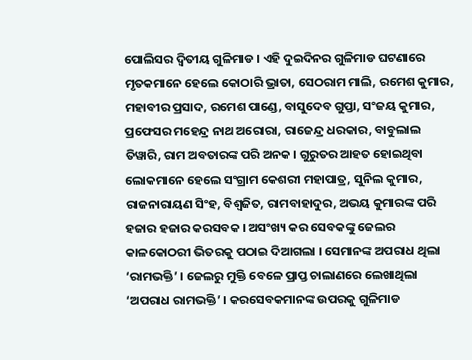ପୋଲିସର ଦ୍ୱିତୀୟ ଗୁଳିମାଡ । ଏହି ଦୁଇଦିନର ଗୁଳିମାଡ ଘଟଣାରେ ମୃତକମାନେ ହେଲେ କୋଠାରି ଭ୍ରାତା, ସେଠରାମ ମାଲି, ରମେଶ କୁମାର, ମହାବୀର ପ୍ରସାଦ, ରମେଶ ପାଣ୍ଡେ, ବାସୁଦେବ ଗୁପ୍ତା, ସଂଜୟ କୁମାର, ପ୍ରଫେସର ମହେନ୍ଦ୍ର ନାଥ ଅରୋରା, ରାଜେନ୍ଦ୍ର ଧରକାର, ବାବୁଲାଲ ତିୱାରି, ରାମ ଅବତାରଙ୍କ ପରି ଅନକ । ଗୁରୁତର ଆହତ ହୋଇଥିବା ଲୋକମାନେ ହେଲେ ସଂଗ୍ରାମ କେଶରୀ ମହାପାତ୍ର, ସୁନିଲ କୁମାର, ରାଜନାରାୟଣ ସିଂହ, ବିଶ୍ୱଜିତ, ରାମବାହାଦୁର, ଅଭୟ କୁମାରଙ୍କ ପରି ହଜାର ହଜାର କରସବକ । ଅସଂଖ୍ୟ କର ସେବକଙ୍କୁ ଜେଲର କାଳକୋଠରୀ ଭିତରକୁ ପଠାଇ ଦିଆଗଲା । ସେମାନଙ୍କ ଅପରାଧ ଥିଲା ‘ରାମଭକ୍ତି’ । ଜେଲରୁ ମୁକ୍ତି ବେଳେ ପ୍ରାପ୍ତ ଚାଲାଣରେ ଲେଖାଥିଲା ‘ଅପରାଧ ରାମଭକ୍ତି’ । କରସେବକମାନଙ୍କ ଉପରକୁ ଗୁଳିମାଡ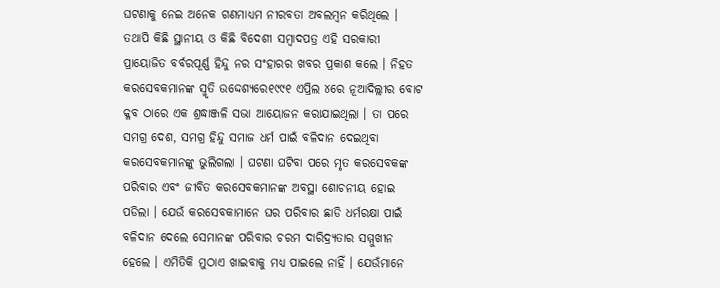ଘଟଣାକୁ ନେଇ ଅନେକ ଗଣମାଧ୍ୟମ ନୀରବତା ଅବଲମ୍ବନ କରିଥିଲେ । ତଥାପି କିଛି ସ୍ଥାନୀୟ ଓ କିଛି ବିଦେଶୀ ସମ୍ବାଦପତ୍ର ଏହି ସରକାରୀ ପ୍ରାୟୋଜିତ ବର୍ବରପୂର୍ଣ୍ଣ ହିନ୍ଦୁ ନର ସଂହାରର ଖବର ପ୍ରକାଶ କଲେ । ନିହତ କରସେବକମାନଙ୍କ ସ୍ମୃତି ଉଦ୍ଦେଶ୍ୟରେ୧୯୯୧ ଏପ୍ରିଲ ୪ରେ ନୂଆଦିଲ୍ଲୀର ବୋଟ କ୍ଳବ ଠାରେ ଏକ ଶ୍ରଦ୍ଧାଞ୍ଜଳି ସଭା ଆୟୋଜନ କରାଯାଇଥିଲା । ତା ପରେ ସମଗ୍ର ଦେଶ, ସମଗ୍ର ହିନ୍ଦୁ ସମାଜ ଧର୍ମ ପାଇଁ ବଳିଦାନ ଦେଇଥିବା କରସେବକମାନଙ୍କୁ ଭୁଲିଗଲା । ଘଟଣା ଘଟିବା ପରେ ମୃତ କରସେବକଙ୍କ ପରିବାର ଏବଂ ଜୀବିତ କରସେବକମାନଙ୍କ ଅବସ୍ଥା ଶୋଚନୀୟ ହୋଇ ପଡିଲା । ଯେଉଁ କରସେବକାମାନେ ଘର ପରିବାର ଛାଡି ଧର୍ମରକ୍ଷା ପାଇଁ ବଳିଦାନ ଦେଲେ ସେମାନଙ୍କ ପରିବାର ଚରମ ଦାରିଦ୍ର‌୍ୟତାର ସମ୍ମୁଖୀନ ହେଲେ । ଏମିତିକି ମୁଠାଏ ଖାଇବାକୁ ମଧ୍ୟ ପାଇଲେ ନାହିଁ । ଯେଉଁମାନେ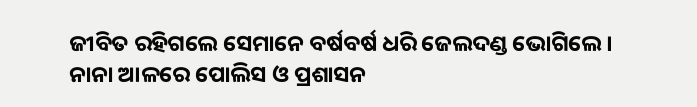ଜୀବିତ ରହିଗଲେ ସେମାନେ ବର୍ଷବର୍ଷ ଧରି ଜେଲଦଣ୍ଡ ଭୋଗିଲେ । ନାନା ଆଳରେ ପୋଲିସ ଓ ପ୍ରଶାସନ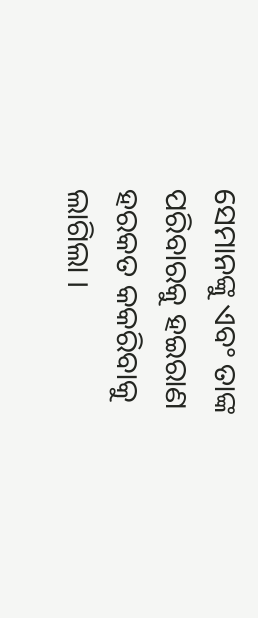ସେମାନଙ୍କୁ ଏବଂ ତାଙ୍କ ପରିବାରକୁ ହଇରାଣ ହରକତ କକରିବାକୁ ଲାଗିଲା ।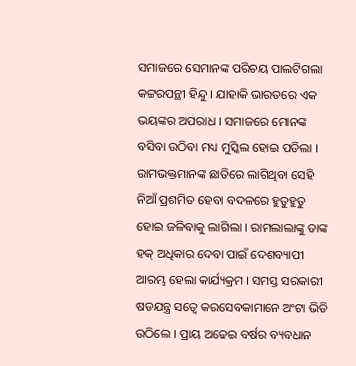ସମାଜରେ ସେମାନଙ୍କ ପରିଚୟ ପାଲଟିଗଲା କଟ୍ଟରପନ୍ଥୀ ହିନ୍ଦୁ । ଯାହାକି ଭାରତରେ ଏକ ଭୟଙ୍କର ଅପରାଧ । ସମାଜରେ ମୋନଙ୍କ ବସିବା ଉଠିବା ମଧ୍ୟ ମୁସ୍କିଲ ହୋଇ ପଡିଲା । ରାମଭକ୍ତମାନଙ୍କ ଛାତିରେ ଲାଗିଥିବା ସେହି ନିଆଁ ପ୍ରଶମିତ ହେବା ବଦଳରେ ହୁତୁହୁତୁ ହୋଇ ଜଳିବାକୁ ଲାଗିଲା । ରାମଲାଲାଙ୍କୁ ତାଙ୍କ ହକ୍ ଅଧିକାର ଦେବା ପାଇଁ ଦେଶବ୍ୟାପୀ ଆରମ୍ଭ ହେଲା କାର୍ଯ୍ୟକ୍ରମ । ସମସ୍ତ ସରକାରୀ ଷଡଯନ୍ତ୍ର ସତ୍ୱେ କରସେବକାମାନେ ଅଂଟା ଭିଡି ଉଠିଲେ । ପ୍ରାୟ ଅଢେଇ ବର୍ଷର ବ୍ୟବଧାନ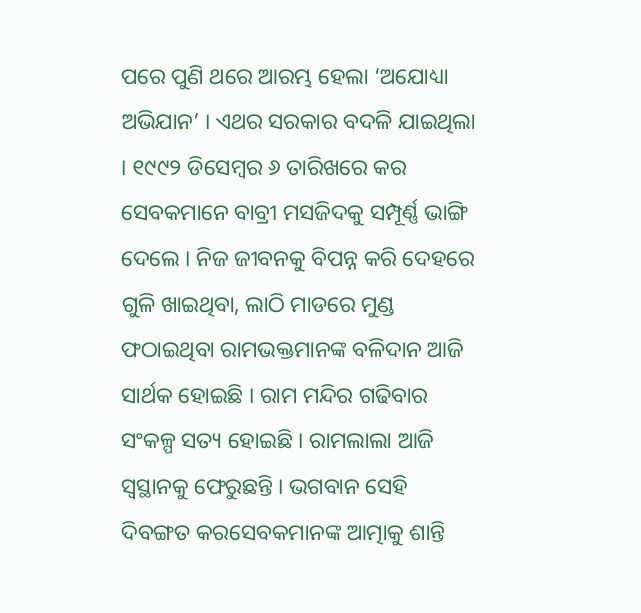ପରେ ପୁଣି ଥରେ ଆରମ୍ଭ ହେଲା ‘ଅଯୋଧ୍ୟା ଅଭିଯାନ’ । ଏଥର ସରକାର ବଦଳି ଯାଇଥିଲା । ୧୯୯୨ ଡିସେମ୍ବର ୬ ତାରିଖରେ କର ସେବକମାନେ ବାବ୍ରୀ ମସଜିଦକୁ ସମ୍ପୂର୍ଣ୍ଣ ଭାଙ୍ଗି ଦେଲେ । ନିଜ ଜୀବନକୁ ବିପନ୍ନ କରି ଦେହରେ ଗୁଳି ଖାଇଥିବା, ଲାଠି ମାଡରେ ମୁଣ୍ଡ ଫଠାଇଥିବା ରାମଭକ୍ତମାନଙ୍କ ବଳିଦାନ ଆଜି ସାର୍ଥକ ହୋଇଛି । ରାମ ମନ୍ଦିର ଗଢିବାର ସଂକଳ୍ପ ସତ୍ୟ ହୋଇଛି । ରାମଲାଲା ଆଜି ସ୍ୱସ୍ଥାନକୁ ଫେରୁଛନ୍ତି । ଭଗବାନ ସେହି ଦିବଙ୍ଗତ କରସେବକମାନଙ୍କ ଆତ୍ମାକୁ ଶାନ୍ତି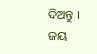ଦିଅନ୍ତୁ ।
ଜୟ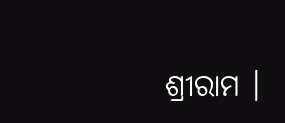ଶ୍ରୀରାମ ।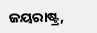ଜୟରାଷ୍ଟ୍ର,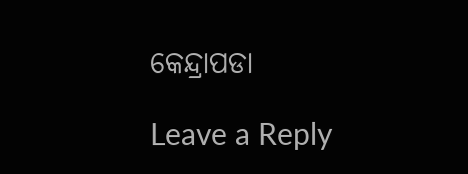କେନ୍ଦ୍ରାପଡା

Leave a Reply